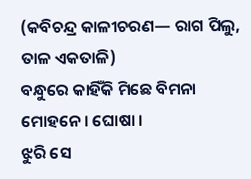(କବିଚନ୍ଦ୍ର କାଳୀଚରଣ— ରାଗ ପିଲୁ, ତାଳ ଏକତାଳି)
ବନ୍ଧୁରେ କାହିଁକି ମିଛେ ବିମନା ମୋହନେ । ଘୋଷା ।
ଝୁରି ସେ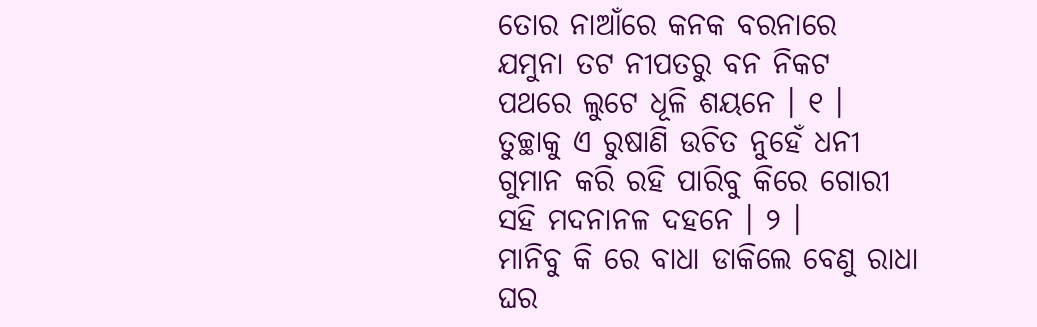ତୋର ନାଆଁରେ କନକ ବରନାରେ
ଯମୁନା ତଟ ନୀପତରୁ ବନ ନିକଟ
ପଥରେ ଲୁଟେ ଧୂଳି ଶୟନେ । ୧ ।
ତୁଚ୍ଛାକୁ ଏ ରୁଷାଣି ଉଚିତ ନୁହେଁ ଧନୀ
ଗୁମାନ କରି ରହି ପାରିବୁ କିରେ ଗୋରୀ
ସହି ମଦନାନଳ ଦହନେ । ୨ ।
ମାନିବୁ କି ରେ ବାଧା ଡାକିଲେ ବେଣୁ ରାଧା
ଘର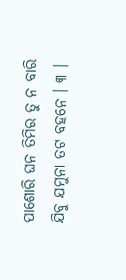ପାଶୋରି ଘନ ତିମିର ତୁ ନ ବାରି
ଯିବୁ ଯମୁନା ତଟ ବହନେ । ୩ ।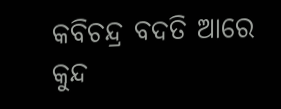କବିଚନ୍ଦ୍ର ବଦତି ଆରେ କୁନ୍ଦ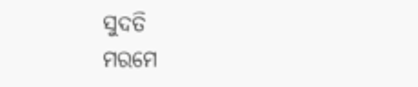ସୁଦତି
ମରମେ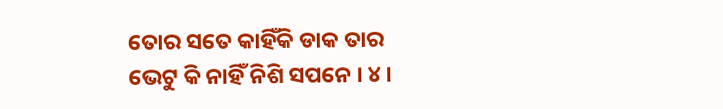ତୋର ସତେ କାହିଁକି ଡାକ ତାର
ଭେଟୁ କି ନାହିଁ ନିଶି ସପନେ । ୪ ।